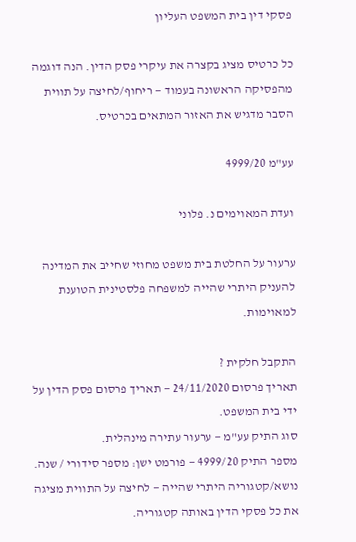פסקי דין בית המשפט העליון

כל כרטיס מציג בקצרה את עיקרי פסק הדין. הנה דוגמה מהפסיקה הראשונה בעמוד — ריחוף/לחיצה על תווית הסבר מדגיש את האזור המתאים בכרטיס.

עע"מ 4999/20

ועדת המאוימים נ. פלוני

ערעור על החלטת בית משפט מחוזי שחייב את המדינה להעניק היתרי שהייה למשפחה פלסטינית הטוענת למאוימות.

התקבל חלקית ?
תאריך פרסום 24/11/2020 — תאריך פרסום פסק הדין על ידי בית המשפט.
סוג התיק עע"מ — ערעור עתירה מינהלית.
מספר התיק 4999/20 — פורמט ישן: מספר סידורי / שנה.
נושא/קטגוריה היתרי שהייה — לחיצה על התווית מציגה את כל פסקי הדין באותה קטגוריה.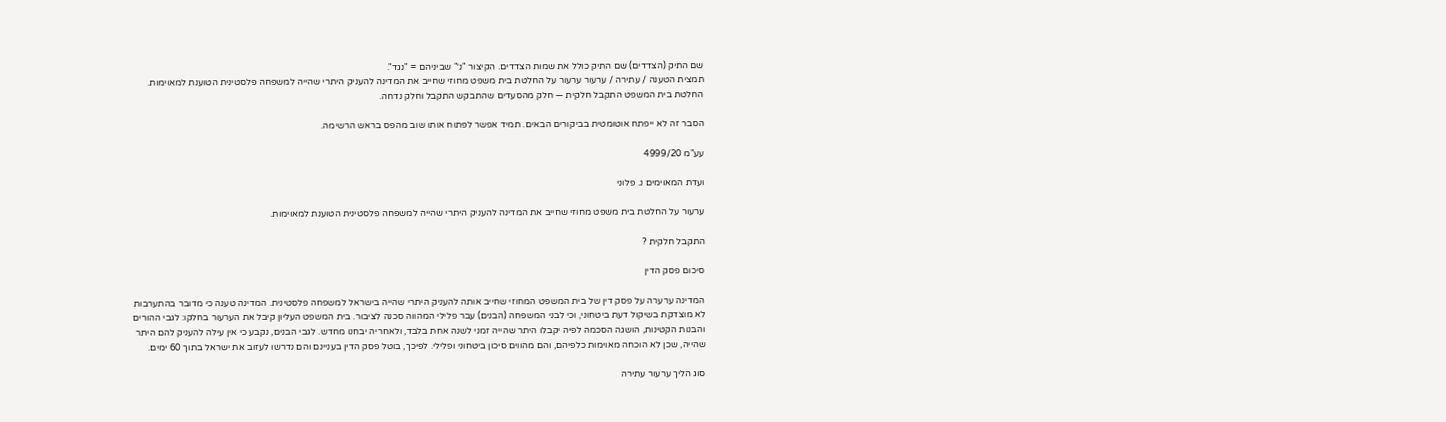שם התיק (הצדדים) שם התיק כולל את שמות הצדדים. הקיצור "נ׳" שביניהם = "נגד".
תמצית הטענה / עתירה / ערעור ערעור על החלטת בית משפט מחוזי שחייב את המדינה להעניק היתרי שהייה למשפחה פלסטינית הטוענת למאוימות.
החלטת בית המשפט התקבל חלקית — חלק מהסעדים שהתבקש התקבל וחלק נדחה.

הסבר זה לא ייפתח אוטומטית בביקורים הבאים. תמיד אפשר לפתוח אותו שוב מהפס בראש הרשימה.

עע"מ 4999/20

ועדת המאוימים נ. פלוני

ערעור על החלטת בית משפט מחוזי שחייב את המדינה להעניק היתרי שהייה למשפחה פלסטינית הטוענת למאוימות.

התקבל חלקית ?

סיכום פסק הדין

המדינה ערערה על פסק דין של בית המשפט המחוזי שחייב אותה להעניק היתרי שהייה בישראל למשפחה פלסטינית. המדינה טענה כי מדובר בהתערבות לא מוצדקת בשיקול דעת ביטחוני, וכי לבני המשפחה (הבנים) עבר פלילי המהווה סכנה לציבור. בית המשפט העליון קיבל את הערעור בחלקו: לגבי ההורים והבנות הקטינות, הושגה הסכמה לפיה יקבלו היתר שהייה זמני לשנה אחת בלבד, ולאחריה יבחנו מחדש. לגבי הבנים, נקבע כי אין עילה להעניק להם היתר שהייה, שכן לא הוכחה מאוימות כלפיהם, והם מהווים סיכון ביטחוני ופלילי. לפיכך, בוטל פסק הדין בעניינם והם נדרשו לעזוב את ישראל בתוך 60 ימים.

סוג הליך ערעור עתירה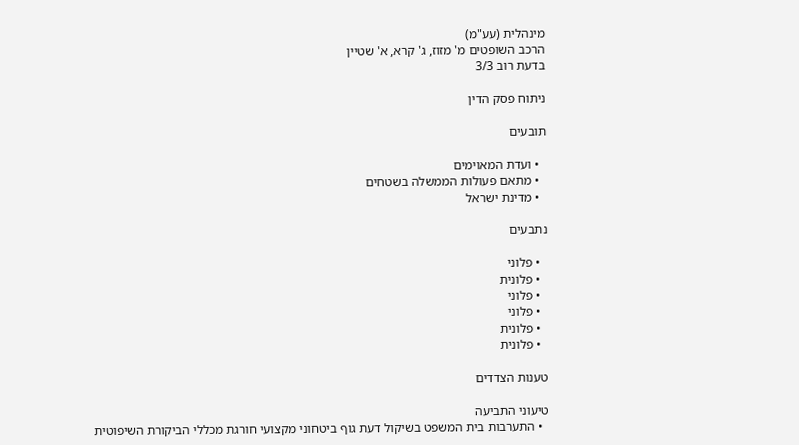מינהלית (עע"מ)
הרכב השופטים מ' מזוז, ג' קרא, א' שטיין
בדעת רוב 3/3

ניתוח פסק הדין

תובעים

  • ועדת המאוימים
  • מתאם פעולות הממשלה בשטחים
  • מדינת ישראל

נתבעים

  • פלוני
  • פלונית
  • פלוני
  • פלוני
  • פלונית
  • פלונית

טענות הצדדים

טיעוני התביעה
  • התערבות בית המשפט בשיקול דעת גוף ביטחוני מקצועי חורגת מכללי הביקורת השיפוטית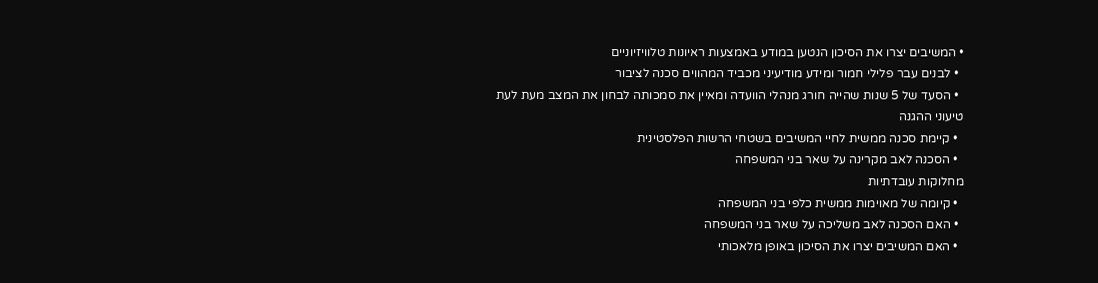• המשיבים יצרו את הסיכון הנטען במודע באמצעות ראיונות טלוויזיוניים
  • לבנים עבר פלילי חמור ומידע מודיעיני מכביד המהווים סכנה לציבור
  • הסעד של 5 שנות שהייה חורג מנהלי הוועדה ומאיין את סמכותה לבחון את המצב מעת לעת
טיעוני ההגנה
  • קיימת סכנה ממשית לחיי המשיבים בשטחי הרשות הפלסטינית
  • הסכנה לאב מקרינה על שאר בני המשפחה
מחלוקות עובדתיות
  • קיומה של מאוימות ממשית כלפי בני המשפחה
  • האם הסכנה לאב משליכה על שאר בני המשפחה
  • האם המשיבים יצרו את הסיכון באופן מלאכותי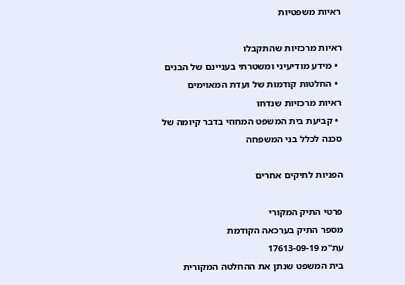ראיות משפטיות

ראיות מרכזיות שהתקבלו
  • מידע מודיעיני ומשטרתי בעניינם של הבנים
  • החלטות קודמות של ועדת המאוימים
ראיות מרכזיות שנדחו
  • קביעת בית המשפט המחוזי בדבר קיומה של סכנה לכלל בני המשפחה

הפניות לתיקים אחרים

פרטי התיק המקורי
מספר התיק בערכאה הקודמת
עת"מ 17613-09-19
בית המשפט שנתן את ההחלטה המקורית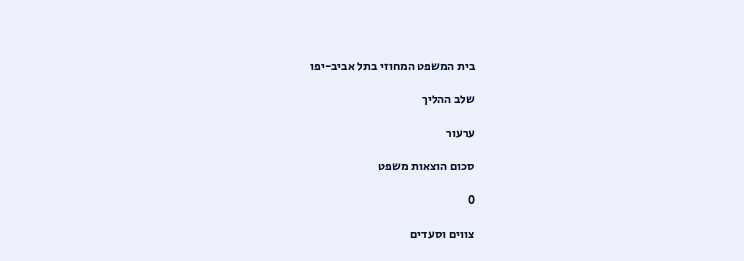בית המשפט המחוזי בתל אביב-יפו

שלב ההליך

ערעור

סכום הוצאות משפט

0

צווים וסעדים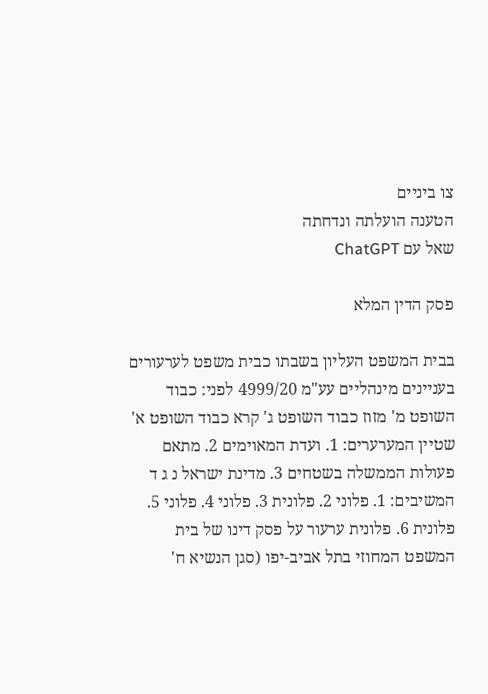צו ביניים
הטענה הועלתה ונדחתה
שאל עם ChatGPT

פסק הדין המלא

בבית המשפט העליון בשבתו כבית משפט לערעורים בעניינים מינהליים עע"מ 4999/20 לפני: כבוד השופט מ' מזוז כבוד השופט ג' קרא כבוד השופט א' שטיין המערערים: 1. ועדת המאוימים 2. מתאם פעולות הממשלה בשטחים 3. מדינת ישראל נ ג ד המשיבים: 1. פלוני 2. פלונית 3. פלוני 4. פלוני 5. פלונית 6. פלונית ערעור על פסק דינו של בית המשפט המחוזי בתל אביב-יפו (סגן הנשיא ח'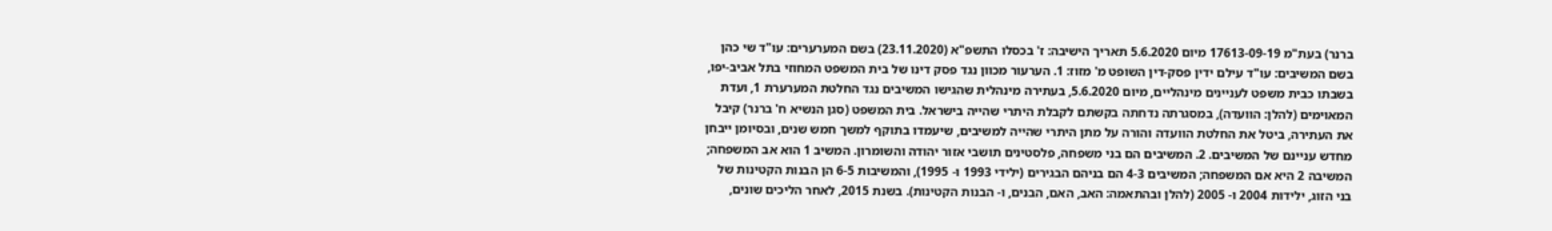ברנר) בעת"מ 17613-09-19 מיום 5.6.2020 תאריך הישיבה: ז' בכסלו התשפ"א (23.11.2020) בשם המערערים: עו"ד שי כהן בשם המשיבים: עו"ד עילם ידין פסק-דין השופט מ' מזוז: 1. הערעור מכוון נגד פסק דינו של בית המשפט המחוזי בתל אביב-יפו, בשבתו כבית משפט לעניינים מינהליים, מיום 5.6.2020, בעתירה מינהלית שהגישו המשיבים נגד החלטת המערערת 1, ועדת המאוימים (להלן: הוועדה), במסגרתה נדחתה בקשתם לקבלת היתרי שהייה בישראל. בית המשפט (סגן הנשיא ח' ברנר) קיבל את העתירה, ביטל את החלטת הוועדה והורה על מתן היתרי שהייה למשיבים, שיעמדו בתוקף למשך חמש שנים, ובסיומן ייבחן מחדש עניינם של המשיבים. 2. המשיבים הם בני משפחה, פלסטינים תושבי אזור יהודה והשומרון. המשיב 1 הוא אב המשפחה; המשיבה 2 היא אם המשפחה; המשיבים 4-3 הם בניהם הבגירים (ילידי 1993 ו- 1995), והמשיבות 6-5 הן הבנות הקטינות של בני הזוג, ילידות 2004 ו- 2005 (להלן ובהתאמה: האב, האם, הבנים, ו- הבנות הקטינות). בשנת 2015, לאחר הליכים שונים,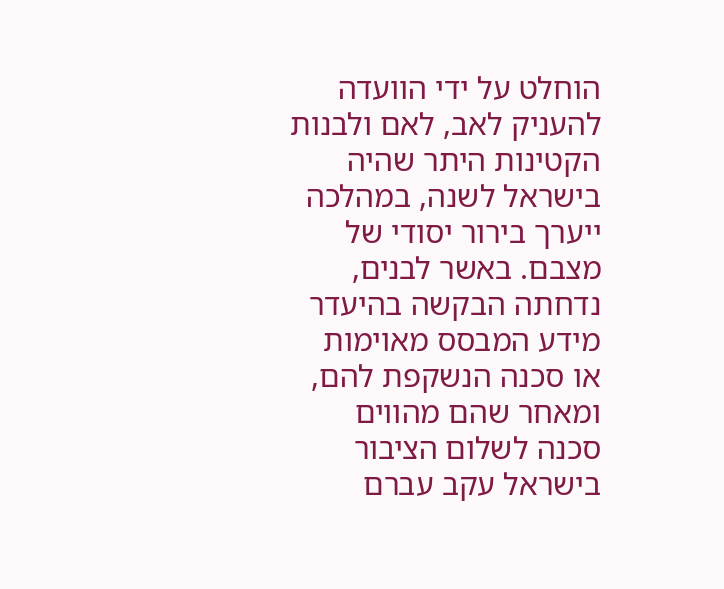הוחלט על ידי הוועדה להעניק לאב, לאם ולבנות הקטינות היתר שהיה בישראל לשנה, במהלכה ייערך בירור יסודי של מצבם. באשר לבנים, נדחתה הבקשה בהיעדר מידע המבסס מאוימות או סכנה הנשקפת להם, ומאחר שהם מהווים סכנה לשלום הציבור בישראל עקב עברם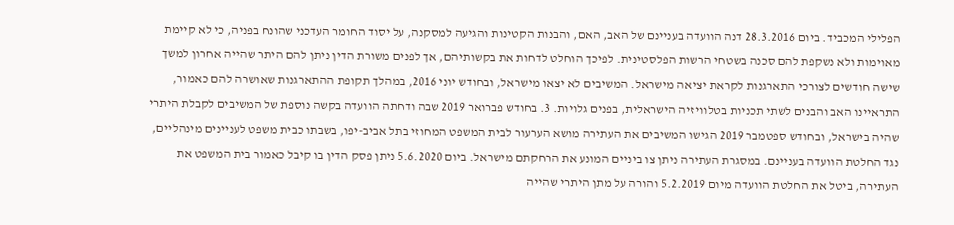הפלילי המכביד. ביום 28.3.2016 דנה הוועדה בעניינם של האב, האם, והבנות הקטינות והגיעה למסקנה, על יסוד החומר העדכני שהונח בפניה, כי לא קיימת מאוימות ולא נשקפת להם סכנה בשטחי הרשות הפלסטינית. לפיכך הוחלט לדחות את בקשותיהם, אך לפנים משורת הדין ניתן להם היתר שהייה אחרון למשך שישה חודשים לצורכי התארגנות לקראת יציאה מישראל. המשיבים לא יצאו מישראל, ובחודש יוני 2016, במהלך תקופת ההתארגנות שאושרה להם כאמור, התראיינו האב והבנים לשתי תכניות בטלוויזיה הישראלית, בפנים גלויות. 3. בחודש פברואר 2019 שבה ודחתה הוועדה בקשה נוספת של המשיבים לקבלת היתרי שהיה בישראל, ובחודש ספטמבר 2019 הגישו המשיבים את העתירה מושא הערעור לבית המשפט המחוזי בתל אביב-יפו, בשבתו כבית משפט לעניינים מינהליים, נגד החלטת הוועדה בעניינם. במסגרת העתירה ניתן צו ביניים המונע את הרחקתם מישראל. ביום 5.6.2020 ניתן פסק הדין בו קיבל כאמור בית המשפט את העתירה, ביטל את החלטת הוועדה מיום 5.2.2019 והורה על מתן היתרי שהייה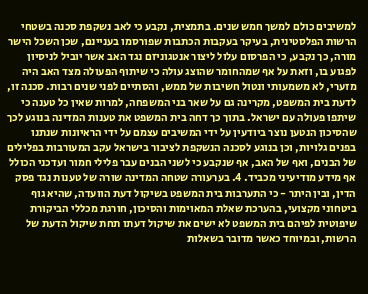למשיבים כולם למשך חמש שנים. בתמצית, נקבע כי לאב נשקפת סכנה בשטחי הרשות הפלסטינית, בעיקר בעקבות הכתבות שפורסמו בעניינם, שכן השכל הישר מורה, כך נקבע, כי הפרסום עלול ליצור אנטגוניזם נגד האב אשר יוביל לניסיון לפגוע בו, וזאת על אף שמהחומר שהוצג עולה כי שיתוף הפעולה מצד האב היה מזערי, לא משמעותי ונטול חשיבות של ממש, והסתיים לפני שנים רבות. סכנה זו, לדעת בית המשפט, מקרינה גם על שאר בני המשפחה, למרות שאין כל טענה כי שיתפו פעולה עם ישראל. בתוך כך דחה בית המשפט את טענות המדינה בנוגע לכך שהסיכון הנטען נוצר ביודעין על ידי המשיבים עצמם על ידי הראיונות שנתנו בפנים גלויות, וכן בנוגע לסכנה הנשקפת לציבור בישראל עקב המעורבות בפלילים של הבנים, ואף של האב, אף שנקבע כי לשני הבנים עבר פלילי חמור ועדכני הכולל אף מידע מודיעיני מכביד. 4. בערעורה שטחה המדינה שורה של טענות נגד פסק הדין, ובין היתר - כי התערבות בית המשפט בשיקול דעת הוועדה, שהיא גוף ביטחוני מקצועי, בהערכת שאלת המאוימות והסיכון, חורגת מכללי הביקורת שיפוטית לפיהם בית המשפט לא ישים את שיקול דעתו תחת שיקול הדעת של הרשות, ובמיוחד כאשר מדובר בשאלות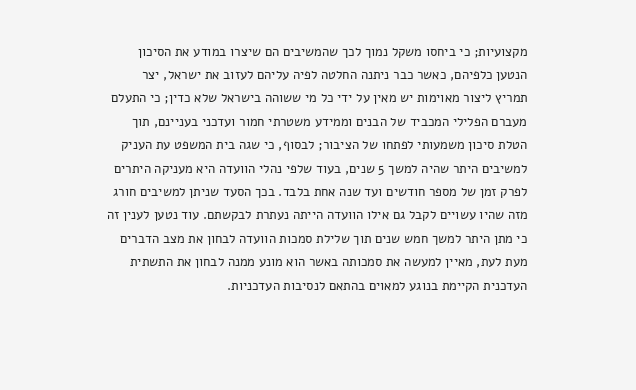מקצועיות; כי ביחסו משקל נמוך לכך שהמשיבים הם שיצרו במודע את הסיכון הנטען כלפיהם, כאשר כבר ניתנה החלטה לפיה עליהם לעזוב את ישראל, יצר תמריץ ליצור מאוימות יש מאין על ידי כל מי ששוהה בישראל שלא כדין; כי התעלם מעברם הפלילי המכביד של הבנים וממידע משטרתי חמור ועדכני בעניינם, תוך הטלת סיכון משמעותי לפתחו של הציבור; לבסוף, כי שגה בית המשפט עת העניק למשיבים היתר שהיה למשך 5 שנים, בעוד שלפי נהלי הוועדה היא מעניקה היתרים לפרק זמן של מספר חודשים ועד שנה אחת בלבד. בכך הסעד שניתן למשיבים חורג מזה שהיו עשויים לקבל גם אילו הוועדה הייתה נעתרת לבקשתם. עוד נטען לענין זה כי מתן היתר למשך חמש שנים תוך שלילת סמכות הוועדה לבחון את מצב הדברים מעת לעת, מאיין למעשה את סמכותה באשר הוא מונע ממנה לבחון את התשתית העדכנית הקיימת בנוגע למאוים בהתאם לנסיבות העדכניות.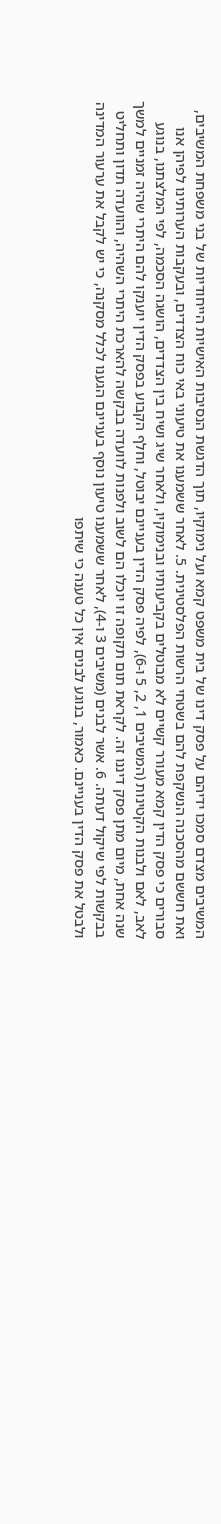המשיבים מצדם סמכו ידיהם על פסק דינו של בית משפט קמא ועל נימוקיו, תוך הדגשת הנסיבות האישיות הייחודיות של בני משפחת המשיבים, ואת חששם מהסכנה הנשקפת להם בשטחי הרשות הפלסטינית. 5. לאחר ששמענו את טיעוני באי כוח הצדדים, ובעקבות הערותינו לפיהן אנו סבורים כי פסק הדין קמא מעורר קשיים לא מבוטלים בקביעותיו ובנימוקיו, ולאחר שיג ושיח בין הצדדים, הושגה הסכמה, לפי המלצתנו, בנוגע לאב, לאם ולבנות הקטינות (המשיבים 1, 2, 5 ו-6), לפיה פסק הדין בעניינם יבוטל, וחלף הקבוע בפסק הדין יוענקו להם היתרי שהיה זמניים למשך שנה אחת, מיום מתן פסק דיננו זה. לקראת תום תקופה זו יוכלו הם לשוב ולפנות לוועדה בבקשה להארכת היתרי השהיה, והוועדה תדון ותחליט בבקשות לפי שיקול דעתה. 6. אשר לבנים (משיבים 3 ו-4), לאחר ששמענו טיעון נוסף בעניינם הגענו לכלל מסקנה, כי יש לקבל את ערעור המדינה ולבטל את פסק הדין בעניינם. כאמור, בנוגע לבנים אין כל טענה כי שיתפו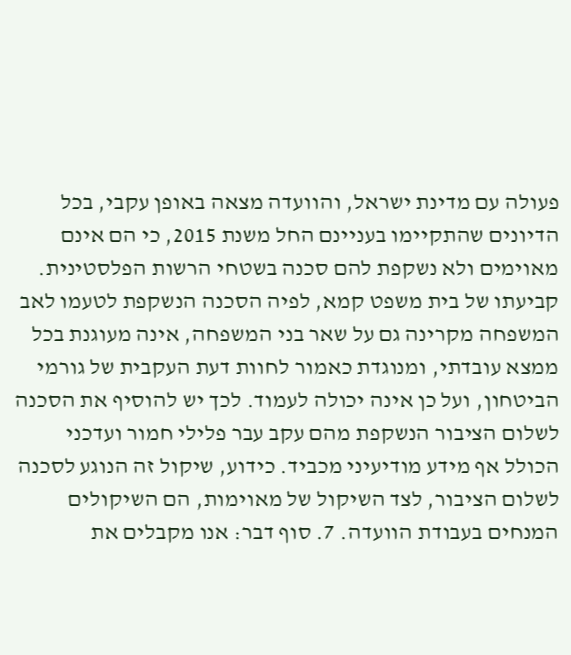פעולה עם מדינת ישראל, והוועדה מצאה באופן עקבי, בכל הדיונים שהתקיימו בעניינם החל משנת 2015, כי הם אינם מאוימים ולא נשקפת להם סכנה בשטחי הרשות הפלסטינית. קביעתו של בית משפט קמא, לפיה הסכנה הנשקפת לטעמו לאב המשפחה מקרינה גם על שאר בני המשפחה, אינה מעוגנת בכל ממצא עובדתי, ומנוגדת כאמור לחוות דעת העקבית של גורמי הביטחון, ועל כן אינה יכולה לעמוד. לכך יש להוסיף את הסכנה לשלום הציבור הנשקפת מהם עקב עבר פלילי חמור ועדכני הכולל אף מידע מודיעיני מכביד. כידוע, שיקול זה הנוגע לסכנה לשלום הציבור, לצד השיקול של מאוימות, הם השיקולים המנחים בעבודת הוועדה. 7. סוף דבר: אנו מקבלים את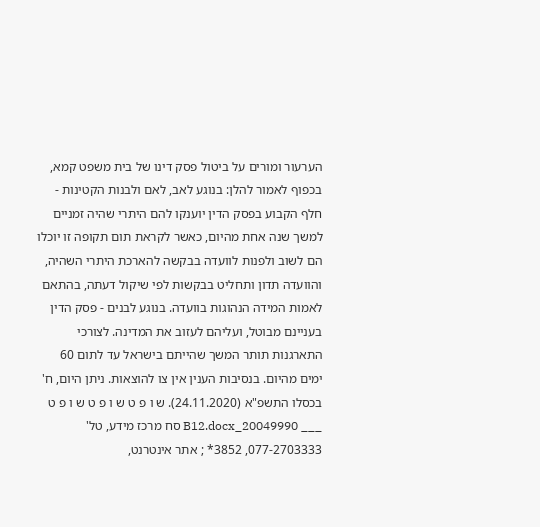הערעור ומורים על ביטול פסק דינו של בית משפט קמא, בכפוף לאמור להלן: בנוגע לאב, לאם ולבנות הקטינות - חלף הקבוע בפסק הדין יוענקו להם היתרי שהיה זמניים למשך שנה אחת מהיום, כאשר לקראת תום תקופה זו יוכלו הם לשוב ולפנות לוועדה בבקשה להארכת היתרי השהיה, והוועדה תדון ותחליט בבקשות לפי שיקול דעתה, בהתאם לאמות המידה הנהוגות בוועדה. בנוגע לבנים - פסק הדין בעניינם מבוטל, ועליהם לעזוב את המדינה. לצורכי התארגנות תותר המשך שהייתם בישראל עד לתום 60 ימים מהיום. בנסיבות הענין אין צו להוצאות. ניתן היום, ח' בכסלו התשפ"א (24.11.2020). ש ו פ ט ש ו פ ט ש ו פ ט ___ 20049990_B12.docx סח מרכז מידע, טל' 077-2703333, 3852* ; אתר אינטרנט,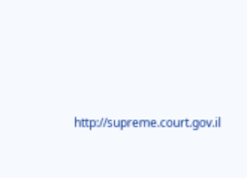http://supreme.court.gov.il